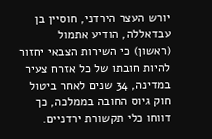יורש העצר הירדני, חוסיין בן עבדאללה, הודיע אתמול (ראשון) כי השירות הצבאי יחזור להיות חובתו של כל אזרח צעיר במדינה, 34 שנים לאחר ביטול חוק גיוס החובה בממלכה, כך דווחו כלי תקשורת ירדניים.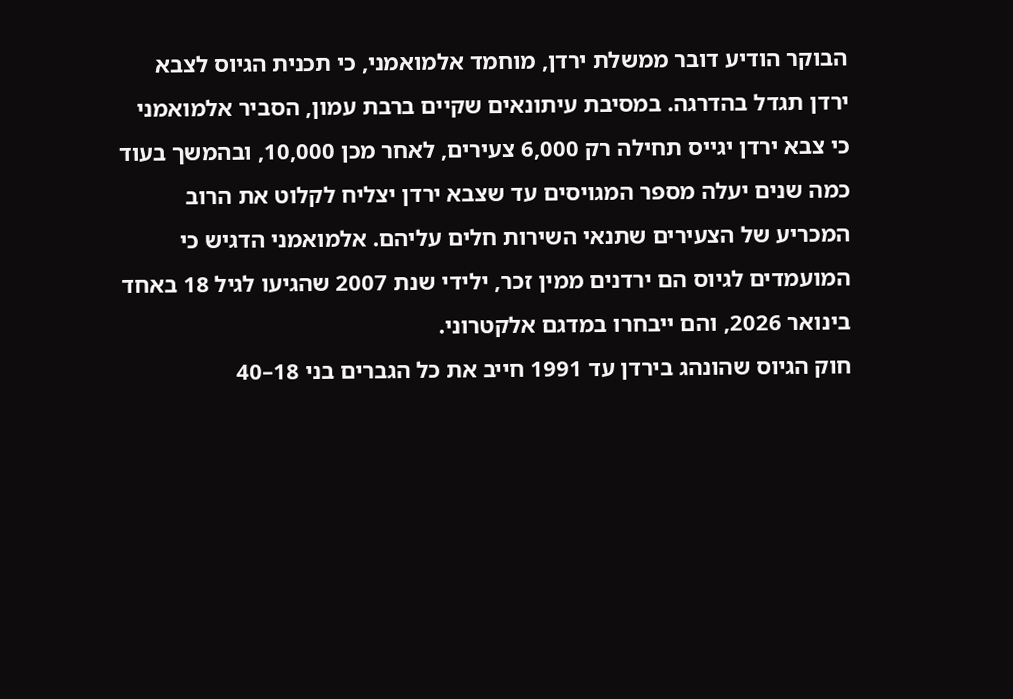הבוקר הודיע דובר ממשלת ירדן, מוחמד אלמואמני, כי תכנית הגיוס לצבא ירדן תגדל בהדרגה. במסיבת עיתונאים שקיים ברבת עמון, הסביר אלמואמני כי צבא ירדן יגייס תחילה רק 6,000 צעירים, לאחר מכן 10,000, ובהמשך בעוד כמה שנים יעלה מספר המגויסים עד שצבא ירדן יצליח לקלוט את הרוב המכריע של הצעירים שתנאי השירות חלים עליהם. אלמואמני הדגיש כי המועמדים לגיוס הם ירדנים ממין זכר, ילידי שנת 2007 שהגיעו לגיל 18 באחד בינואר 2026, והם ייבחרו במדגם אלקטרוני.
חוק הגיוס שהונהג בירדן עד 1991 חייב את כל הגברים בני 18–40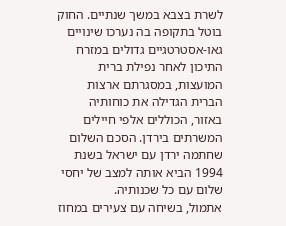לשרת בצבא במשך שנתיים. החוק בוטל בתקופה בה נערכו שינויים גאו-אסטרטגיים גדולים במזרח התיכון לאחר נפילת ברית המועצות, במסגרתם ארצות הברית הגדילה את כוחותיה באזור, הכוללים אלפי חיילים המשרתים בירדן. הסכם השלום שחתמה ירדן עם ישראל בשנת 1994 הביא אותה למצב של יחסי שלום עם כל שכנותיה.
אתמול, בשיחה עם צעירים במחוז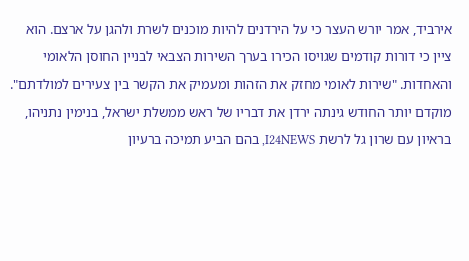אירביד, אמר יורש העצר כי על הירדנים להיות מוכנים לשרת ולהגן על ארצם. הוא ציין כי דורות קודמים שגויסו הכירו בערך השירות הצבאי לבניין החוסן הלאומי והאחדות. "שירות לאומי מחזק את הזהות ומעמיק את הקשר בין צעירים למולדתם".
מוקדם יותר החודש גינתה ירדן את דבריו של ראש ממשלת ישראל, בנימין נתניהו, בראיון עם שרון גל לרשת I24NEWS, בהם הביע תמיכה ברעיון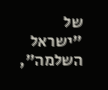של "ישראל השלמה",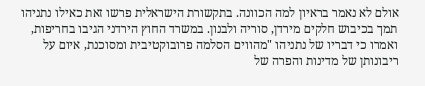אולם לא נאמר בראיון למה הכוונה. בתקשורת הישראלית פרשו זאת כאילו נתניהו תמך בכיבוש חלקים מירדן, סוריה ולבנון. במשרד החוץ הירדני הגיבו בחריפות, ואמרו כי דבריו של נתניהו "מהווים הסלמה פרובוקטיבית ומסוכנת, איום על ריבונותן של מדינות והפרה של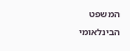המשפט הבינלאומי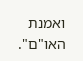ואמנת האו"ם".